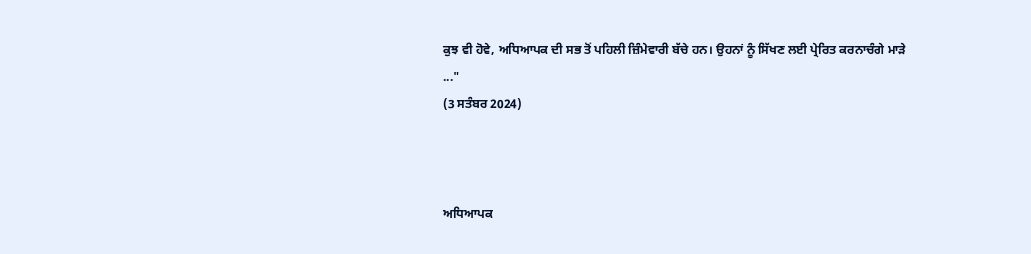ਕੁਝ ਵੀ ਹੋਵੇ, ਅਧਿਆਪਕ ਦੀ ਸਭ ਤੋਂ ਪਹਿਲੀ ਜ਼ਿੰਮੇਵਾਰੀ ਬੱਚੇ ਹਨ। ਉਹਨਾਂ ਨੂੰ ਸਿੱਖਣ ਲਈ ਪ੍ਰੇਰਿਤ ਕਰਨਾਚੰਗੇ ਮਾੜੇ ..."
(3 ਸਤੰਬਰ 2024)



ਅਧਿਆਪਕ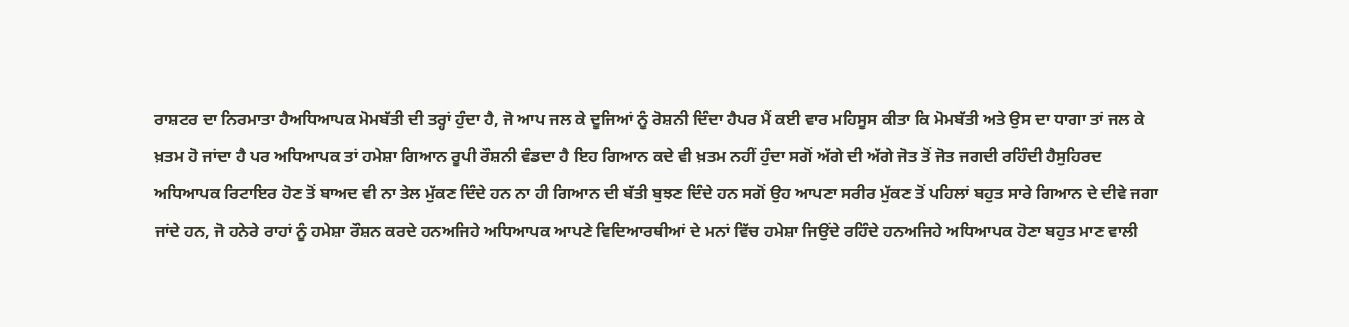ਰਾਸ਼ਟਰ ਦਾ ਨਿਰਮਾਤਾ ਹੈਅਧਿਆਪਕ ਮੋਮਬੱਤੀ ਦੀ ਤਰ੍ਹਾਂ ਹੁੰਦਾ ਹੈ, ਜੋ ਆਪ ਜਲ ਕੇ ਦੂਜਿਆਂ ਨੂੰ ਰੋਸ਼ਨੀ ਦਿੰਦਾ ਹੈਪਰ ਮੈਂ ਕਈ ਵਾਰ ਮਹਿਸੂਸ ਕੀਤਾ ਕਿ ਮੋਮਬੱਤੀ ਅਤੇ ਉਸ ਦਾ ਧਾਗਾ ਤਾਂ ਜਲ ਕੇ ਖ਼ਤਮ ਹੋ ਜਾਂਦਾ ਹੈ ਪਰ ਅਧਿਆਪਕ ਤਾਂ ਹਮੇਸ਼ਾ ਗਿਆਨ ਰੂਪੀ ਰੌਸ਼ਨੀ ਵੰਡਦਾ ਹੈ ਇਹ ਗਿਆਨ ਕਦੇ ਵੀ ਖ਼ਤਮ ਨਹੀਂ ਹੁੰਦਾ ਸਗੋਂ ਅੱਗੇ ਦੀ ਅੱਗੇ ਜੋਤ ਤੋਂ ਜੋਤ ਜਗਦੀ ਰਹਿੰਦੀ ਹੈਸੁਹਿਰਦ ਅਧਿਆਪਕ ਰਿਟਾਇਰ ਹੋਣ ਤੋਂ ਬਾਅਦ ਵੀ ਨਾ ਤੇਲ ਮੁੱਕਣ ਦਿੰਦੇ ਹਨ ਨਾ ਹੀ ਗਿਆਨ ਦੀ ਬੱਤੀ ਬੁਝਣ ਦਿੰਦੇ ਹਨ ਸਗੋਂ ਉਹ ਆਪਣਾ ਸਰੀਰ ਮੁੱਕਣ ਤੋਂ ਪਹਿਲਾਂ ਬਹੁਤ ਸਾਰੇ ਗਿਆਨ ਦੇ ਦੀਵੇ ਜਗਾ ਜਾਂਦੇ ਹਨ, ਜੋ ਹਨੇਰੇ ਰਾਹਾਂ ਨੂੰ ਹਮੇਸ਼ਾ ਰੌਸ਼ਨ ਕਰਦੇ ਹਨਅਜਿਹੇ ਅਧਿਆਪਕ ਆਪਣੇ ਵਿਦਿਆਰਥੀਆਂ ਦੇ ਮਨਾਂ ਵਿੱਚ ਹਮੇਸ਼ਾ ਜਿਉਂਦੇ ਰਹਿੰਦੇ ਹਨਅਜਿਹੇ ਅਧਿਆਪਕ ਹੋਣਾ ਬਹੁਤ ਮਾਣ ਵਾਲੀ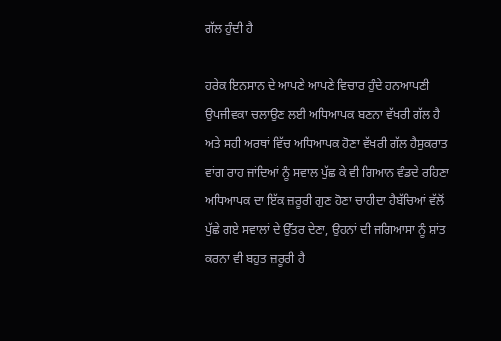ਗੱਲ ਹੁੰਦੀ ਹੈ

ਹਰੇਕ ਇਨਸਾਨ ਦੇ ਆਪਣੇ ਆਪਣੇ ਵਿਚਾਰ ਹੁੰਦੇ ਹਨਆਪਣੀ ਉਪਜੀਵਕਾ ਚਲਾਉਣ ਲਈ ਅਧਿਆਪਕ ਬਣਨਾ ਵੱਖਰੀ ਗੱਲ ਹੈ ਅਤੇ ਸਹੀ ਅਰਥਾਂ ਵਿੱਚ ਅਧਿਆਪਕ ਹੋਣਾ ਵੱਖਰੀ ਗੱਲ ਹੈਸੁਕਰਾਤ ਵਾਂਗ ਰਾਹ ਜਾਂਦਿਆਂ ਨੂੰ ਸਵਾਲ ਪੁੱਛ ਕੇ ਵੀ ਗਿਆਨ ਵੰਡਦੇ ਰਹਿਣਾ ਅਧਿਆਪਕ ਦਾ ਇੱਕ ਜ਼ਰੂਰੀ ਗੁਣ ਹੋਣਾ ਚਾਹੀਦਾ ਹੈਬੱਚਿਆਂ ਵੱਲੋਂ ਪੁੱਛੇ ਗਏ ਸਵਾਲਾਂ ਦੇ ਉੱਤਰ ਦੇਣਾ, ਉਹਨਾਂ ਦੀ ਜਗਿਆਸਾ ਨੂੰ ਸ਼ਾਂਤ ਕਰਨਾ ਵੀ ਬਹੁਤ ਜ਼ਰੂਰੀ ਹੈ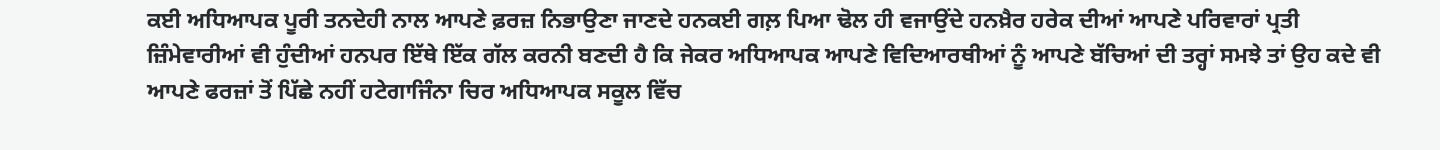ਕਈ ਅਧਿਆਪਕ ਪੂਰੀ ਤਨਦੇਹੀ ਨਾਲ ਆਪਣੇ ਫ਼ਰਜ਼ ਨਿਭਾਉਣਾ ਜਾਣਦੇ ਹਨਕਈ ਗਲ਼ ਪਿਆ ਢੋਲ ਹੀ ਵਜਾਉਂਦੇ ਹਨਖ਼ੈਰ ਹਰੇਕ ਦੀਆਂ ਆਪਣੇ ਪਰਿਵਾਰਾਂ ਪ੍ਰਤੀ ਜ਼ਿੰਮੇਵਾਰੀਆਂ ਵੀ ਹੁੰਦੀਆਂ ਹਨਪਰ ਇੱਥੇ ਇੱਕ ਗੱਲ ਕਰਨੀ ਬਣਦੀ ਹੈ ਕਿ ਜੇਕਰ ਅਧਿਆਪਕ ਆਪਣੇ ਵਿਦਿਆਰਥੀਆਂ ਨੂੰ ਆਪਣੇ ਬੱਚਿਆਂ ਦੀ ਤਰ੍ਹਾਂ ਸਮਝੇ ਤਾਂ ਉਹ ਕਦੇ ਵੀ ਆਪਣੇ ਫਰਜ਼ਾਂ ਤੋਂ ਪਿੱਛੇ ਨਹੀਂ ਹਟੇਗਾਜਿੰਨਾ ਚਿਰ ਅਧਿਆਪਕ ਸਕੂਲ ਵਿੱਚ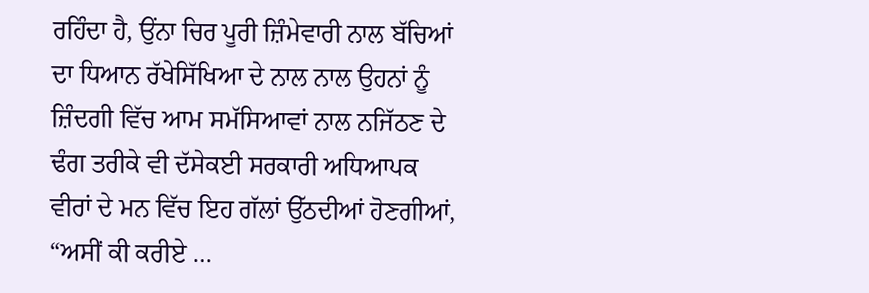ਰਹਿੰਦਾ ਹੈ, ਉਂਨਾ ਚਿਰ ਪੂਰੀ ਜ਼ਿੰਮੇਵਾਰੀ ਨਾਲ ਬੱਚਿਆਂ ਦਾ ਧਿਆਨ ਰੱਖੇਸਿੱਖਿਆ ਦੇ ਨਾਲ ਨਾਲ ਉਹਨਾਂ ਨੂੰ ਜ਼ਿੰਦਗੀ ਵਿੱਚ ਆਮ ਸਮੱਸਿਆਵਾਂ ਨਾਲ ਨਜਿੱਠਣ ਦੇ ਢੰਗ ਤਰੀਕੇ ਵੀ ਦੱਸੇਕਈ ਸਰਕਾਰੀ ਅਧਿਆਪਕ ਵੀਰਾਂ ਦੇ ਮਨ ਵਿੱਚ ਇਹ ਗੱਲਾਂ ਉੱਠਦੀਆਂ ਹੋਣਗੀਆਂ, “ਅਸੀਂ ਕੀ ਕਰੀਏ …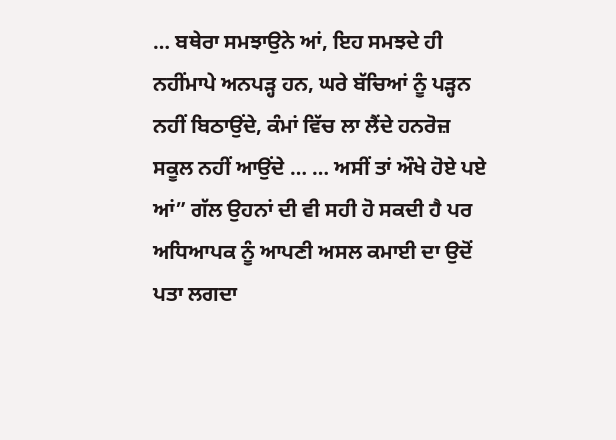… ਬਥੇਰਾ ਸਮਝਾਉਨੇ ਆਂ, ਇਹ ਸਮਝਦੇ ਹੀ ਨਹੀਂਮਾਪੇ ਅਨਪੜ੍ਹ ਹਨ, ਘਰੇ ਬੱਚਿਆਂ ਨੂੰ ਪੜ੍ਹਨ ਨਹੀਂ ਬਿਠਾਉਂਦੇ, ਕੰਮਾਂ ਵਿੱਚ ਲਾ ਲੈਂਦੇ ਹਨਰੋਜ਼ ਸਕੂਲ ਨਹੀਂ ਆਉਂਦੇ … … ਅਸੀਂ ਤਾਂ ਔਖੇ ਹੋਏ ਪਏ ਆਂ” ਗੱਲ ਉਹਨਾਂ ਦੀ ਵੀ ਸਹੀ ਹੋ ਸਕਦੀ ਹੈ ਪਰ ਅਧਿਆਪਕ ਨੂੰ ਆਪਣੀ ਅਸਲ ਕਮਾਈ ਦਾ ਉਦੋਂ ਪਤਾ ਲਗਦਾ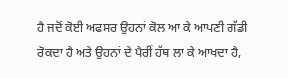ਹੈ ਜਦੋਂ ਕੋਈ ਅਫਸਰ ਉਹਨਾਂ ਕੋਲ ਆ ਕੇ ਆਪਣੀ ਗੱਡੀ ਰੋਕਦਾ ਹੈ ਅਤੇ ਉਹਨਾਂ ਦੇ ਪੈਰੀਂ ਹੱਥ ਲਾ ਕੇ ਆਖਦਾ ਹੈ,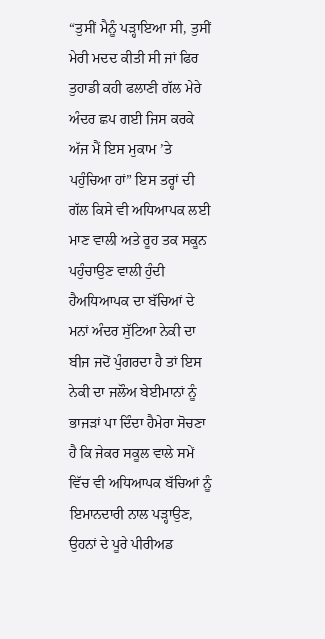“ਤੁਸੀਂ ਮੈਨੂੰ ਪੜ੍ਹਾਇਆ ਸੀ, ਤੁਸੀਂ ਮੇਰੀ ਮਦਦ ਕੀਤੀ ਸੀ ਜਾਂ ਫਿਰ ਤੁਹਾਡੀ ਕਹੀ ਫਲਾਣੀ ਗੱਲ ਮੇਰੇ ਅੰਦਰ ਛਪ ਗਈ ਜਿਸ ਕਰਕੇ ਅੱਜ ਮੈਂ ਇਸ ਮੁਕਾਮ ’ਤੇ ਪਹੁੰਚਿਆ ਹਾਂ” ਇਸ ਤਰ੍ਹਾਂ ਦੀ ਗੱਲ ਕਿਸੇ ਵੀ ਅਧਿਆਪਕ ਲਈ ਮਾਣ ਵਾਲੀ ਅਤੇ ਰੂਹ ਤਕ ਸਕੂਨ ਪਹੁੰਚਾਉਣ ਵਾਲੀ ਹੁੰਦੀ ਹੈਅਧਿਆਪਕ ਦਾ ਬੱਚਿਆਂ ਦੇ ਮਨਾਂ ਅੰਦਰ ਸੁੱਟਿਆ ਨੇਕੀ ਦਾ ਬੀਜ ਜਦੋਂ ਪੁੰਗਰਦਾ ਹੈ ਤਾਂ ਇਸ ਨੇਕੀ ਦਾ ਜਲੌਅ ਬੇਈਮਾਨਾਂ ਨੂੰ ਭਾਜੜਾਂ ਪਾ ਦਿੰਦਾ ਹੈਮੇਰਾ ਸੋਚਣਾ ਹੈ ਕਿ ਜੇਕਰ ਸਕੂਲ ਵਾਲੇ ਸਮੇਂ ਵਿੱਚ ਵੀ ਅਧਿਆਪਕ ਬੱਚਿਆਂ ਨੂੰ ਇਮਾਨਦਾਰੀ ਨਾਲ ਪੜ੍ਹਾਉਣ, ਉਹਨਾਂ ਦੇ ਪੂਰੇ ਪੀਰੀਅਡ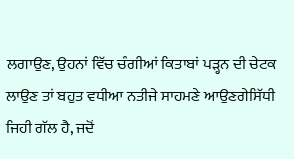ਲਗਾਉਣ, ਉਹਨਾਂ ਵਿੱਚ ਚੰਗੀਆਂ ਕਿਤਾਬਾਂ ਪੜ੍ਹਨ ਦੀ ਚੇਟਕ ਲਾਉਣ ਤਾਂ ਬਹੁਤ ਵਧੀਆ ਨਤੀਜੇ ਸਾਹਮਣੇ ਆਉਣਗੇਸਿੱਧੀ ਜਿਹੀ ਗੱਲ ਹੈ, ਜਦੋਂ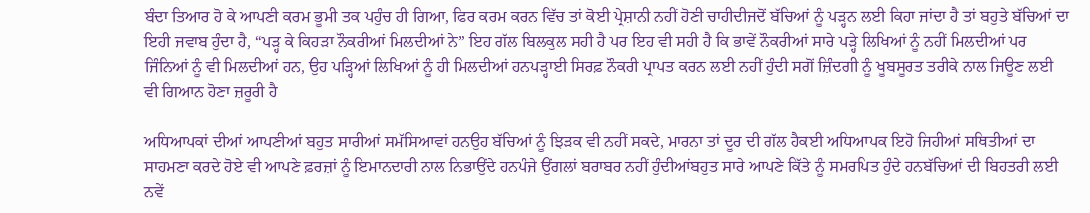ਬੰਦਾ ਤਿਆਰ ਹੋ ਕੇ ਆਪਣੀ ਕਰਮ ਭੂਮੀ ਤਕ ਪਹੁੰਚ ਹੀ ਗਿਆ, ਫਿਰ ਕਰਮ ਕਰਨ ਵਿੱਚ ਤਾਂ ਕੋਈ ਪ੍ਰੇਸ਼ਾਨੀ ਨਹੀਂ ਹੋਣੀ ਚਾਹੀਦੀਜਦੋਂ ਬੱਚਿਆਂ ਨੂੰ ਪੜ੍ਹਨ ਲਈ ਕਿਹਾ ਜਾਂਦਾ ਹੈ ਤਾਂ ਬਹੁਤੇ ਬੱਚਿਆਂ ਦਾ ਇਹੀ ਜਵਾਬ ਹੁੰਦਾ ਹੈ, “ਪੜ੍ਹ ਕੇ ਕਿਹੜਾ ਨੌਕਰੀਆਂ ਮਿਲਦੀਆਂ ਨੇ” ਇਹ ਗੱਲ ਬਿਲਕੁਲ ਸਹੀ ਹੈ ਪਰ ਇਹ ਵੀ ਸਹੀ ਹੈ ਕਿ ਭਾਵੇਂ ਨੌਕਰੀਆਂ ਸਾਰੇ ਪੜ੍ਹੇ ਲਿਖਿਆਂ ਨੂੰ ਨਹੀਂ ਮਿਲਦੀਆਂ ਪਰ ਜਿੰਨਿਆਂ ਨੂੰ ਵੀ ਮਿਲਦੀਆਂ ਹਨ, ਉਹ ਪੜ੍ਹਿਆਂ ਲਿਖਿਆਂ ਨੂੰ ਹੀ ਮਿਲਦੀਆਂ ਹਨਪੜ੍ਹਾਈ ਸਿਰਫ਼ ਨੌਕਰੀ ਪ੍ਰਾਪਤ ਕਰਨ ਲਈ ਨਹੀਂ ਹੁੰਦੀ ਸਗੋਂ ਜ਼ਿੰਦਗੀ ਨੂੰ ਖੂਬਸੂਰਤ ਤਰੀਕੇ ਨਾਲ ਜਿਊਣ ਲਈ ਵੀ ਗਿਆਨ ਹੋਣਾ ਜ਼ਰੂਰੀ ਹੈ

ਅਧਿਆਪਕਾਂ ਦੀਆਂ ਆਪਣੀਆਂ ਬਹੁਤ ਸਾਰੀਆਂ ਸਮੱਸਿਆਵਾਂ ਹਨਉਹ ਬੱਚਿਆਂ ਨੂੰ ਝਿੜਕ ਵੀ ਨਹੀਂ ਸਕਦੇ, ਮਾਰਨਾ ਤਾਂ ਦੂਰ ਦੀ ਗੱਲ ਹੈਕਈ ਅਧਿਆਪਕ ਇਹੋ ਜਿਹੀਆਂ ਸਥਿਤੀਆਂ ਦਾ ਸਾਹਮਣਾ ਕਰਦੇ ਹੋਏ ਵੀ ਆਪਣੇ ਫ਼ਰਜ਼ਾਂ ਨੂੰ ਇਮਾਨਦਾਰੀ ਨਾਲ ਨਿਭਾਉਂਦੇ ਹਨਪੰਜੇ ਉਂਗਲਾਂ ਬਰਾਬਰ ਨਹੀਂ ਹੁੰਦੀਆਂਬਹੁਤ ਸਾਰੇ ਆਪਣੇ ਕਿੱਤੇ ਨੂੰ ਸਮਰਪਿਤ ਹੁੰਦੇ ਹਨਬੱਚਿਆਂ ਦੀ ਬਿਹਤਰੀ ਲਈ ਨਵੇਂ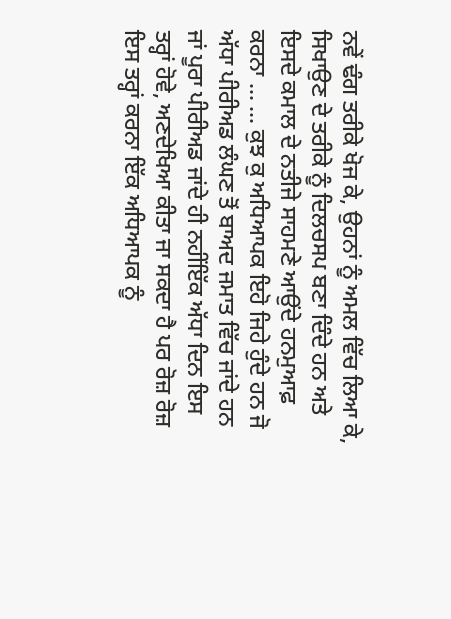ਨਵੇਂ ਢੰਗ ਤਰੀਕੇ ਖੋਜ ਕੇ, ਉਹਨਾਂ ਨੂੰ ਅਮਲ ਵਿੱਚ ਲਿਆ ਕੇ, ਸਿਖਾਉਣ ਦੇ ਤਰੀਕੇ ਨੂੰ ਦਿਲਚਸਪ ਬਣਾ ਦਿੰਦੇ ਹਨ ਅਤੇ ਇਸਦੇ ਕਮਾਲ ਦੇ ਨਤੀਜੇ ਸਾਹਮਣੇ ਆਉਂਦੇ ਹਨਮੁਆਫ਼ ਕਰਨਾ … … ਕੁਝ ਕੁ ਅਧਿਆਪਕ ਇਹੋ ਜਿਹੇ ਹੁੰਦੇ ਹਨ ਜੋ ਅੱਧਾ ਪੀਰੀਅਡ ਲੰਘਣ ਤੋਂ ਬਾਅਦ ਜਮਾਤ ਵਿੱਚ ਜਾਂਦੇ ਹਨ ਜਾਂ ਪੂਰਾ ਪੀਰੀਅਡ ਜਾਂਦੇ ਹੀ ਨਹੀਂਇੱਕ ਅੱਧਾ ਦਿਨ ਇਸ ਤਰ੍ਹਾਂ ਹੋਵੇ, ਅਣਦੇਖਿਆ ਕੀਤਾ ਜਾ ਸਕਦਾ ਹੈ ਪਰ ਰੋਜ਼ ਰੋਜ਼ ਇਸ ਤਰ੍ਹਾਂ ਕਰਨਾ ਇੱਕ ਅਧਿਆਪਕ ਨੂੰ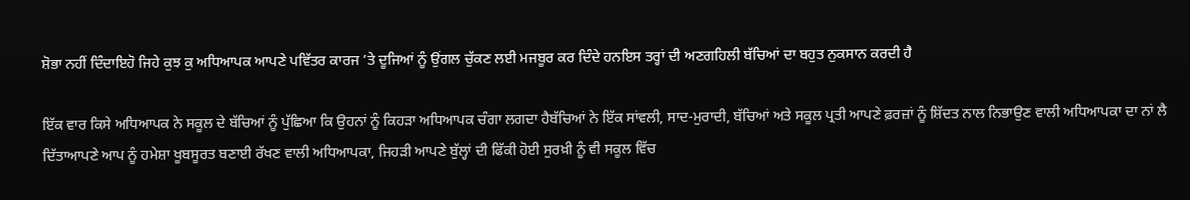ਸ਼ੋਭਾ ਨਹੀਂ ਦਿੰਦਾਇਹੋ ਜਿਹੇ ਕੁਝ ਕੁ ਅਧਿਆਪਕ ਆਪਣੇ ਪਵਿੱਤਰ ਕਾਰਜ ’ਤੇ ਦੂਜਿਆਂ ਨੂੰ ਉਂਗਲ ਚੁੱਕਣ ਲਈ ਮਜਬੂਰ ਕਰ ਦਿੰਦੇ ਹਨਇਸ ਤਰ੍ਹਾਂ ਦੀ ਅਣਗਹਿਲੀ ਬੱਚਿਆਂ ਦਾ ਬਹੁਤ ਨੁਕਸਾਨ ਕਰਦੀ ਹੈ

ਇੱਕ ਵਾਰ ਕਿਸੇ ਅਧਿਆਪਕ ਨੇ ਸਕੂਲ ਦੇ ਬੱਚਿਆਂ ਨੂੰ ਪੁੱਛਿਆ ਕਿ ਉਹਨਾਂ ਨੂੰ ਕਿਹੜਾ ਅਧਿਆਪਕ ਚੰਗਾ ਲਗਦਾ ਹੈਬੱਚਿਆਂ ਨੇ ਇੱਕ ਸਾਂਵਲੀ, ਸਾਦ-ਮੁਰਾਦੀ, ਬੱਚਿਆਂ ਅਤੇ ਸਕੂਲ ਪ੍ਰਤੀ ਆਪਣੇ ਫ਼ਰਜ਼ਾਂ ਨੂੰ ਸ਼ਿੱਦਤ ਨਾਲ ਨਿਭਾਉਣ ਵਾਲੀ ਅਧਿਆਪਕਾ ਦਾ ਨਾਂ ਲੈ ਦਿੱਤਾਆਪਣੇ ਆਪ ਨੂੰ ਹਮੇਸ਼ਾ ਖੂਬਸੂਰਤ ਬਣਾਈ ਰੱਖਣ ਵਾਲੀ ਅਧਿਆਪਕਾ, ਜਿਹੜੀ ਆਪਣੇ ਬੁੱਲ੍ਹਾਂ ਦੀ ਫਿੱਕੀ ਹੋਈ ਸੁਰਖ਼ੀ ਨੂੰ ਵੀ ਸਕੂਲ ਵਿੱਚ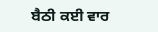ਬੈਠੀ ਕਈ ਵਾਰ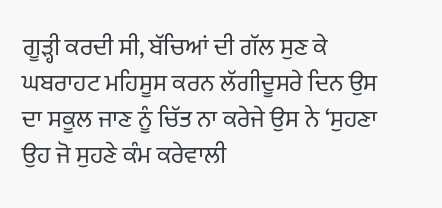ਗੂੜ੍ਹੀ ਕਰਦੀ ਸੀ, ਬੱਚਿਆਂ ਦੀ ਗੱਲ ਸੁਣ ਕੇ ਘਬਰਾਹਟ ਮਹਿਸੂਸ ਕਰਨ ਲੱਗੀਦੂਸਰੇ ਦਿਨ ਉਸ ਦਾ ਸਕੂਲ ਜਾਣ ਨੂੰ ਚਿੱਤ ਨਾ ਕਰੇਜੇ ਉਸ ਨੇ ‘ਸੁਹਣਾ ਉਹ ਜੋ ਸੁਹਣੇ ਕੰਮ ਕਰੇਵਾਲੀ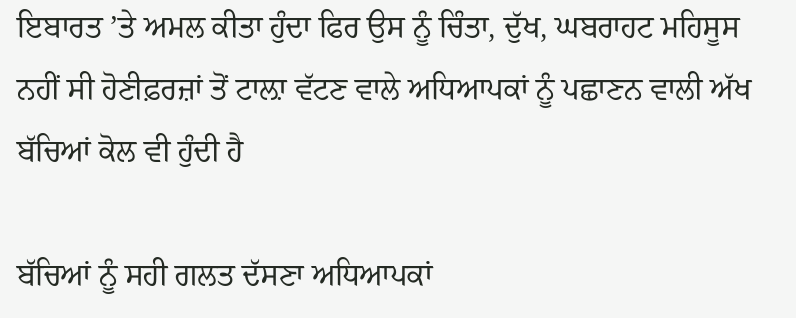ਇਬਾਰਤ ’ਤੇ ਅਮਲ ਕੀਤਾ ਹੁੰਦਾ ਫਿਰ ਉਸ ਨੂੰ ਚਿੰਤਾ, ਦੁੱਖ, ਘਬਰਾਹਟ ਮਹਿਸੂਸ ਨਹੀਂ ਸੀ ਹੋਣੀਫ਼ਰਜ਼ਾਂ ਤੋਂ ਟਾਲ਼ਾ ਵੱਟਣ ਵਾਲੇ ਅਧਿਆਪਕਾਂ ਨੂੰ ਪਛਾਣਨ ਵਾਲੀ ਅੱਖ ਬੱਚਿਆਂ ਕੋਲ ਵੀ ਹੁੰਦੀ ਹੈ

ਬੱਚਿਆਂ ਨੂੰ ਸਹੀ ਗਲਤ ਦੱਸਣਾ ਅਧਿਆਪਕਾਂ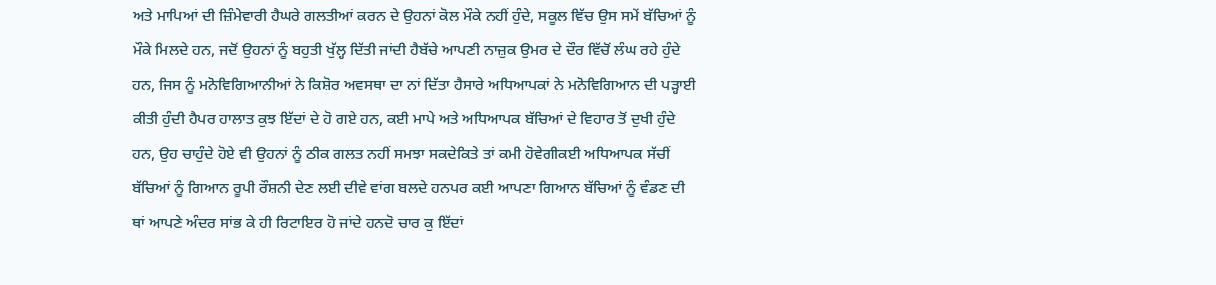ਅਤੇ ਮਾਪਿਆਂ ਦੀ ਜ਼ਿੰਮੇਵਾਰੀ ਹੈਘਰੇ ਗਲਤੀਆਂ ਕਰਨ ਦੇ ਉਹਨਾਂ ਕੋਲ ਮੌਕੇ ਨਹੀਂ ਹੁੰਦੇ, ਸਕੂਲ ਵਿੱਚ ਉਸ ਸਮੇਂ ਬੱਚਿਆਂ ਨੂੰ ਮੌਕੇ ਮਿਲਦੇ ਹਨ, ਜਦੋਂ ਉਹਨਾਂ ਨੂੰ ਬਹੁਤੀ ਖੁੱਲ੍ਹ ਦਿੱਤੀ ਜਾਂਦੀ ਹੈਬੱਚੇ ਆਪਣੀ ਨਾਜ਼ੁਕ ਉਮਰ ਦੇ ਦੌਰ ਵਿੱਚੋਂ ਲੰਘ ਰਹੇ ਹੁੰਦੇ ਹਨ, ਜਿਸ ਨੂੰ ਮਨੋਵਿਗਿਆਨੀਆਂ ਨੇ ਕਿਸ਼ੋਰ ਅਵਸਥਾ ਦਾ ਨਾਂ ਦਿੱਤਾ ਹੈਸਾਰੇ ਅਧਿਆਪਕਾਂ ਨੇ ਮਨੋਵਿਗਿਆਨ ਦੀ ਪੜ੍ਹਾਈ ਕੀਤੀ ਹੁੰਦੀ ਹੈਪਰ ਹਾਲਾਤ ਕੁਝ ਇੱਦਾਂ ਦੇ ਹੋ ਗਏ ਹਨ, ਕਈ ਮਾਪੇ ਅਤੇ ਅਧਿਆਪਕ ਬੱਚਿਆਂ ਦੇ ਵਿਹਾਰ ਤੋਂ ਦੁਖੀ ਹੁੰਦੇ ਹਨ, ਉਹ ਚਾਹੁੰਦੇ ਹੋਏ ਵੀ ਉਹਨਾਂ ਨੂੰ ਠੀਕ ਗਲਤ ਨਹੀਂ ਸਮਝਾ ਸਕਦੇਕਿਤੇ ਤਾਂ ਕਮੀ ਹੋਵੇਗੀਕਈ ਅਧਿਆਪਕ ਸੱਚੀਂ ਬੱਚਿਆਂ ਨੂੰ ਗਿਆਨ ਰੂਪੀ ਰੌਸ਼ਨੀ ਦੇਣ ਲਈ ਦੀਵੇ ਵਾਂਗ ਬਲਦੇ ਹਨਪਰ ਕਈ ਆਪਣਾ ਗਿਆਨ ਬੱਚਿਆਂ ਨੂੰ ਵੰਡਣ ਦੀ ਥਾਂ ਆਪਣੇ ਅੰਦਰ ਸਾਂਭ ਕੇ ਹੀ ਰਿਟਾਇਰ ਹੋ ਜਾਂਦੇ ਹਨਦੋ ਚਾਰ ਕੁ ਇੱਦਾਂ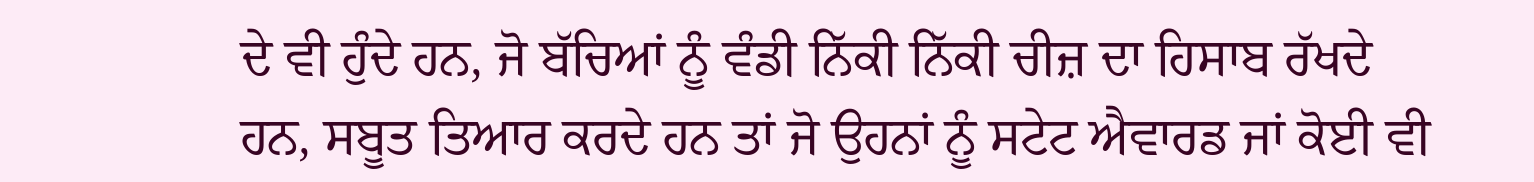ਦੇ ਵੀ ਹੁੰਦੇ ਹਨ, ਜੋ ਬੱਚਿਆਂ ਨੂੰ ਵੰਡੀ ਨਿੱਕੀ ਨਿੱਕੀ ਚੀਜ਼ ਦਾ ਹਿਸਾਬ ਰੱਖਦੇ ਹਨ, ਸਬੂਤ ਤਿਆਰ ਕਰਦੇ ਹਨ ਤਾਂ ਜੋ ਉਹਨਾਂ ਨੂੰ ਸਟੇਟ ਐਵਾਰਡ ਜਾਂ ਕੋਈ ਵੀ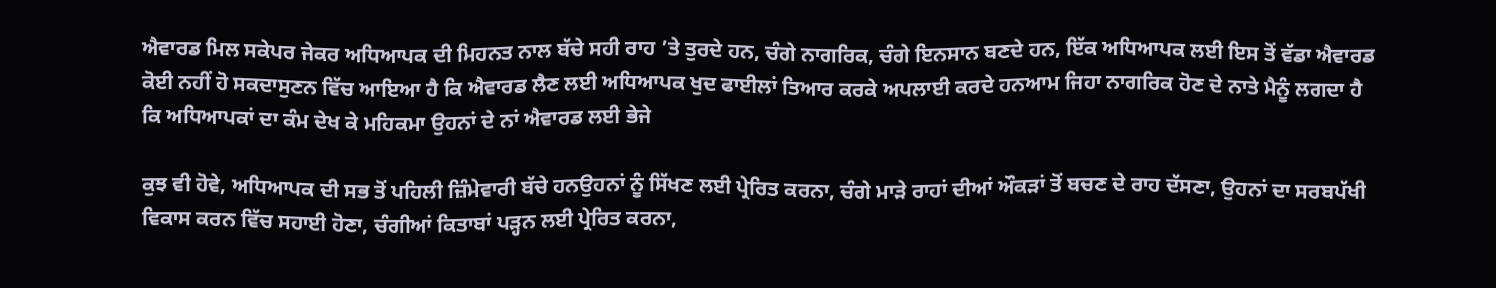ਐਵਾਰਡ ਮਿਲ ਸਕੇਪਰ ਜੇਕਰ ਅਧਿਆਪਕ ਦੀ ਮਿਹਨਤ ਨਾਲ ਬੱਚੇ ਸਹੀ ਰਾਹ ’ਤੇ ਤੁਰਦੇ ਹਨ, ਚੰਗੇ ਨਾਗਰਿਕ, ਚੰਗੇ ਇਨਸਾਨ ਬਣਦੇ ਹਨ, ਇੱਕ ਅਧਿਆਪਕ ਲਈ ਇਸ ਤੋਂ ਵੱਡਾ ਐਵਾਰਡ ਕੋਈ ਨਹੀਂ ਹੋ ਸਕਦਾਸੁਣਨ ਵਿੱਚ ਆਇਆ ਹੈ ਕਿ ਐਵਾਰਡ ਲੈਣ ਲਈ ਅਧਿਆਪਕ ਖੁਦ ਫਾਈਲਾਂ ਤਿਆਰ ਕਰਕੇ ਅਪਲਾਈ ਕਰਦੇ ਹਨਆਮ ਜਿਹਾ ਨਾਗਰਿਕ ਹੋਣ ਦੇ ਨਾਤੇ ਮੈਨੂੰ ਲਗਦਾ ਹੈ ਕਿ ਅਧਿਆਪਕਾਂ ਦਾ ਕੰਮ ਦੇਖ ਕੇ ਮਹਿਕਮਾ ਉਹਨਾਂ ਦੇ ਨਾਂ ਐਵਾਰਡ ਲਈ ਭੇਜੇ

ਕੁਝ ਵੀ ਹੋਵੇ, ਅਧਿਆਪਕ ਦੀ ਸਭ ਤੋਂ ਪਹਿਲੀ ਜ਼ਿੰਮੇਵਾਰੀ ਬੱਚੇ ਹਨਉਹਨਾਂ ਨੂੰ ਸਿੱਖਣ ਲਈ ਪ੍ਰੇਰਿਤ ਕਰਨਾ, ਚੰਗੇ ਮਾੜੇ ਰਾਹਾਂ ਦੀਆਂ ਔਕੜਾਂ ਤੋਂ ਬਚਣ ਦੇ ਰਾਹ ਦੱਸਣਾ, ਉਹਨਾਂ ਦਾ ਸਰਬਪੱਖੀ ਵਿਕਾਸ ਕਰਨ ਵਿੱਚ ਸਹਾਈ ਹੋਣਾ, ਚੰਗੀਆਂ ਕਿਤਾਬਾਂ ਪੜ੍ਹਨ ਲਈ ਪ੍ਰੇਰਿਤ ਕਰਨਾ,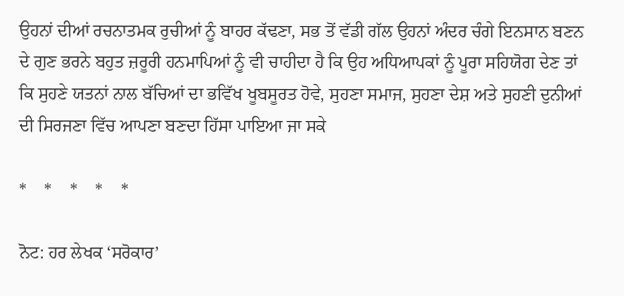ਉਹਨਾਂ ਦੀਆਂ ਰਚਨਾਤਮਕ ਰੁਚੀਆਂ ਨੂੰ ਬਾਹਰ ਕੱਢਣਾ, ਸਭ ਤੋਂ ਵੱਡੀ ਗੱਲ ਉਹਨਾਂ ਅੰਦਰ ਚੰਗੇ ਇਨਸਾਨ ਬਣਨ ਦੇ ਗੁਣ ਭਰਨੇ ਬਹੁਤ ਜ਼ਰੂਰੀ ਹਨਮਾਪਿਆਂ ਨੂੰ ਵੀ ਚਾਹੀਦਾ ਹੈ ਕਿ ਉਹ ਅਧਿਆਪਕਾਂ ਨੂੰ ਪੂਰਾ ਸਹਿਯੋਗ ਦੇਣ ਤਾਂ ਕਿ ਸੁਹਣੇ ਯਤਨਾਂ ਨਾਲ ਬੱਚਿਆਂ ਦਾ ਭਵਿੱਖ ਖੂਬਸੂਰਤ ਹੋਵੇ, ਸੁਹਣਾ ਸਮਾਜ, ਸੁਹਣਾ ਦੇਸ਼ ਅਤੇ ਸੁਹਣੀ ਦੁਨੀਆਂ ਦੀ ਸਿਰਜਣਾ ਵਿੱਚ ਆਪਣਾ ਬਣਦਾ ਹਿੱਸਾ ਪਾਇਆ ਜਾ ਸਕੇ

*    *    *    *    *

ਨੋਟ: ਹਰ ਲੇਖਕ ‘ਸਰੋਕਾਰ’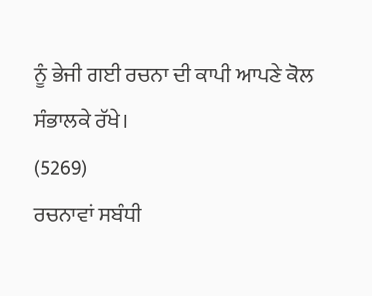ਨੂੰ ਭੇਜੀ ਗਈ ਰਚਨਾ ਦੀ ਕਾਪੀ ਆਪਣੇ ਕੋਲ ਸੰਭਾਲਕੇ ਰੱਖੇ।
(5269)
ਰਚਨਾਵਾਂ ਸਬੰਧੀ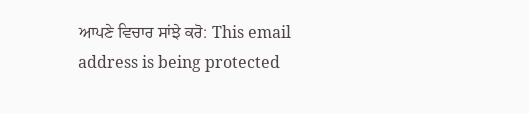ਆਪਣੇ ਵਿਚਾਰ ਸਾਂਝੇ ਕਰੋ: This email address is being protected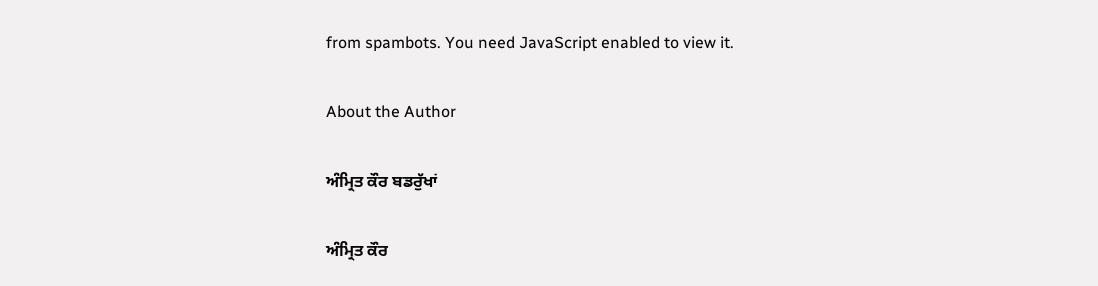from spambots. You need JavaScript enabled to view it.

About the Author

ਅੰਮ੍ਰਿਤ ਕੌਰ ਬਡਰੁੱਖਾਂ

ਅੰਮ੍ਰਿਤ ਕੌਰ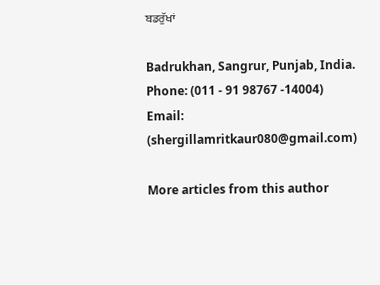ਬਡਰੁੱਖਾਂ

Badrukhan, Sangrur, Punjab, India.
Phone: (011 - 91 98767 -14004)
Email: (shergillamritkaur080@gmail.com)

More articles from this author